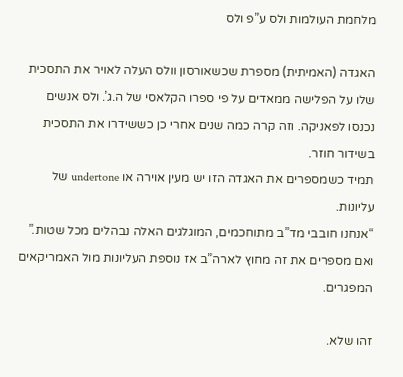מלחמת העולמות ולס ע”פ ולס

האגדה (האמיתית) מספרת שכשאורסון וולס העלה לאויר את התסכית שלו על הפלישה ממאדים על פי ספרו הקלאסי של ה.ג’. ולס אנשים נכנסו לפאניקה. וזה קרה כמה שנים אחרי כן כששידרו את התסכית בשידור חוזר.
תמיד כשמספרים את האגדה הזו יש מעין אוירה או undertone של עליונות.
“אנחנו חובבי מד”ב מתוחכמים, המוגלגים האלה נבהלים מכל שטות.”
ואם מספרים את זה מחוץ לארה”ב אז נוספת העליונות מול האמריקאים המפגרים.

זהו שלא.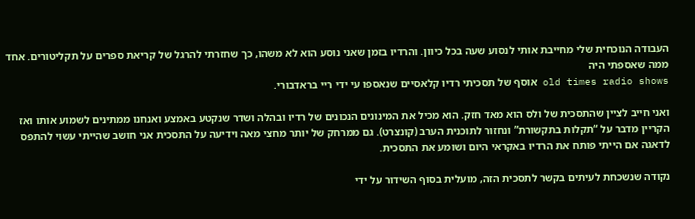העבודה הנוכחית שלי מחייבת אותי לנסוע שעה בכל כיוון. והרדיו בזמן שאני נוסע הוא לא משהו, כך שחזרתי להרגל של קריאת ספרים על תקליטורים. אחד ממה שאספתי היה
old times radio shows אוסף של תסכיתי רדיו קלאסיים שנאספו עי ידי ריי בראדבורי.

ואני חייב לציין שהתסכית של ולס הוא מאד חזק. הוא מכיל את המינונים הנכונים של רדיו ובהלה ושדר שנקטע באמצע ואנחנו ממתינים לשמוע אותו ואז הקריין מדבר על “תקלות בתקשורת” ונחזור לתוכנית הערב (קונצרט). גם ממרחק של יותר מחצי מאה וידיעה על התסכית אני חושב שהייתי עשוי להתפס לדאגה אם הייתי פותח את הרדיו באקראי היום ושומע את התסכית.

נקודה שנשכחת לעיתים בקשר לתסכית הזה, מועלית בסוף השידור על ידי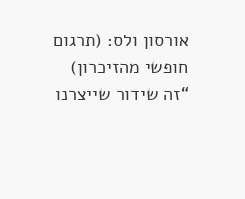אורסון ולס: (תרגום חופשי מהזיכרון)
“זה שידור שייצרנו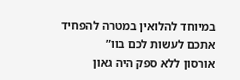במיוחד להלואין במטרה להפחיד אתכם לעשות לכם בוו”
אורסון ללא ספק היה גאון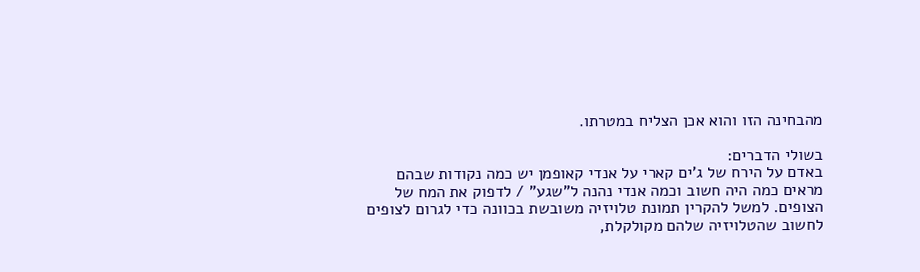מהבחינה הזו והוא אכן הצליח במטרתו.

בשולי הדברים:
באדם על הירח של ג’ים קארי על אנדי קאופמן יש כמה נקודות שבהם מראים כמה היה חשוב וכמה אנדי נהנה ל”שגע” / לדפוק את המח של הצופים. למשל להקרין תמונת טלויזיה משובשת בכוונה כדי לגרום לצופים לחשוב שהטלויזיה שלהם מקולקלת,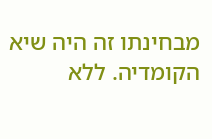מבחינתו זה היה שיא הקומדיה. ללא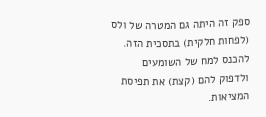ספק זה היתה גם המטרה של ולס (לפחות חלקית) בתסכית הזה. להכנס למח של השומעים ולדפוק להם (קצת) את תפיסת המציאות.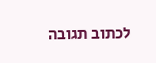לכתוב תגובה